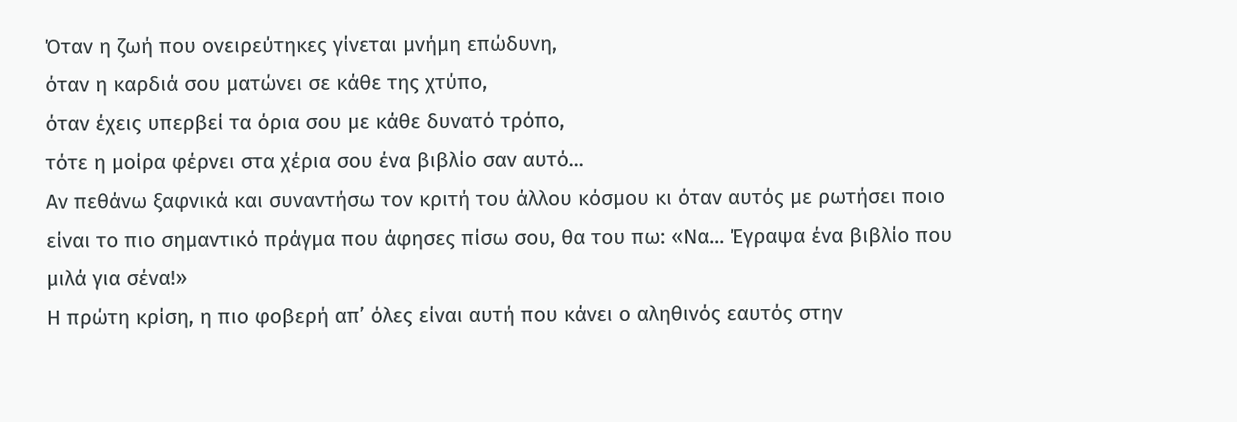Όταν η ζωή που ονειρεύτηκες γίνεται μνήμη επώδυνη,
όταν η καρδιά σου ματώνει σε κάθε της χτύπο,
όταν έχεις υπερβεί τα όρια σου με κάθε δυνατό τρόπο,
τότε η μοίρα φέρνει στα χέρια σου ένα βιβλίο σαν αυτό...
Αν πεθάνω ξαφνικά και συναντήσω τον κριτή του άλλου κόσμου κι όταν αυτός με ρωτήσει ποιο είναι το πιο σημαντικό πράγμα που άφησες πίσω σου, θα του πω: «Να... Έγραψα ένα βιβλίο που μιλά για σένα!»
Η πρώτη κρίση, η πιο φοβερή απ’ όλες είναι αυτή που κάνει ο αληθινός εαυτός στην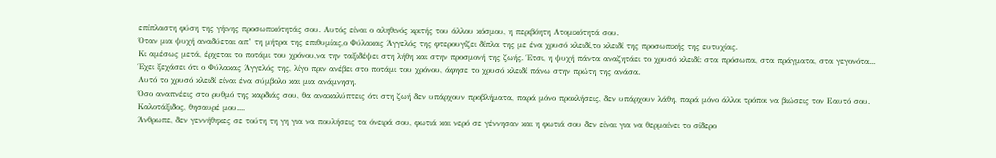επίπλαστη φύση της γήινης προσωπικότητάς σου. Αυτός είναι ο αληθινός κριτής του άλλου κόσμου, η περιβόητη Ατομικότητά σου.
Όταν μια ψυχή αναδύεται απ’ τη μήτρα της επιθυμίας,ο Φύλακας Άγγελός της φτερουγίζει δίπλα της με ένα χρυσό κλειδί,το κλειδί της προσωπικής της ευτυχίας.
Κι αμέσως μετά, έρχεται το ποτάμι του χρόνου,να την ταξιδέψει στη λήθη και στην προσμονή της ζωής. Έτσι, η ψυχή πάντα αναζητάει το χρυσό κλειδί: στα πρόσωπα, στα πράγματα, στα γεγονότα...
Έχει ξεχάσει ότι ο Φύλακας Άγγελός της, λίγο πριν ανέβει στο ποτάμι του χρόνου, άφησε το χρυσό κλειδί πάνω στην πρώτη της ανάσα.
Αυτό το χρυσό κλειδί είναι ένα σύμβολο και μια ανάμνηση.
Όσο αναπνέεις στο ρυθμό της καρδιάς σου, θα ανακαλύπτεις ότι στη ζωή δεν υπάρχουν προβλήματα, παρά μόνο προκλήσεις, δεν υπάρχουν λάθη, παρά μόνο άλλοι τρόποι να βιώσεις τον Εαυτό σου.
Καλοτάξιδος, θησαυρέ μου....
Άνθρωπε, δεν γεννήθηκες σε τούτη τη γη για να πουλήσεις τα όνειρά σου, φωτιά και νερό σε γέννησαν και η φωτιά σου δεν είναι για να θερμαίνει το σίδερο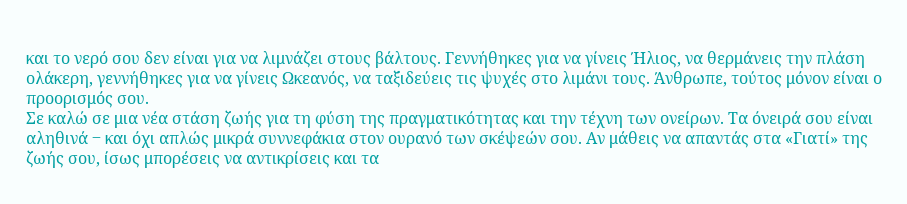και το νερό σου δεν είναι για να λιμνάζει στους βάλτους. Γεννήθηκες για να γίνεις Ήλιος, να θερμάνεις την πλάση ολάκερη, γεννήθηκες για να γίνεις Ωκεανός, να ταξιδεύεις τις ψυχές στο λιμάνι τους. Άνθρωπε, τούτος μόνον είναι ο προορισμός σου.
Σε καλώ σε μια νέα στάση ζωής για τη φύση της πραγματικότητας και την τέχνη των ονείρων. Τα όνειρά σου είναι αληθινά ‒ και όχι απλώς μικρά συννεφάκια στον ουρανό των σκέψεών σου. Αν μάθεις να απαντάς στα «Γιατί» της ζωής σου, ίσως μπορέσεις να αντικρίσεις και τα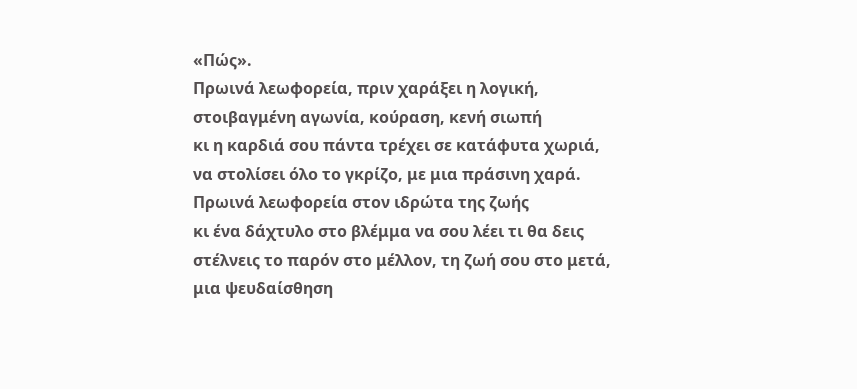«Πώς».
Πρωινά λεωφορεία, πριν χαράξει η λογική,
στοιβαγμένη αγωνία, κούραση, κενή σιωπή
κι η καρδιά σου πάντα τρέχει σε κατάφυτα χωριά,
να στολίσει όλο το γκρίζο, με μια πράσινη χαρά.
Πρωινά λεωφορεία στον ιδρώτα της ζωής
κι ένα δάχτυλο στο βλέμμα να σου λέει τι θα δεις
στέλνεις το παρόν στο μέλλον, τη ζωή σου στο μετά,
μια ψευδαίσθηση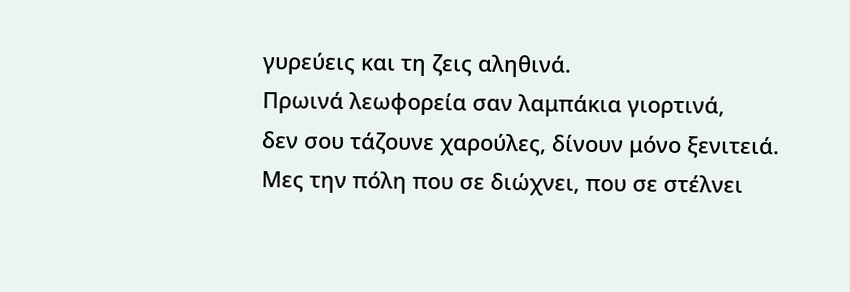γυρεύεις και τη ζεις αληθινά.
Πρωινά λεωφορεία σαν λαμπάκια γιορτινά,
δεν σου τάζουνε χαρούλες, δίνουν μόνο ξενιτειά.
Μες την πόλη που σε διώχνει, που σε στέλνει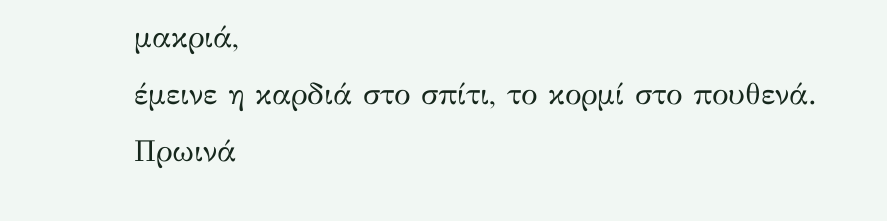μακριά,
έμεινε η καρδιά στο σπίτι, το κορμί στο πουθενά.
Πρωινά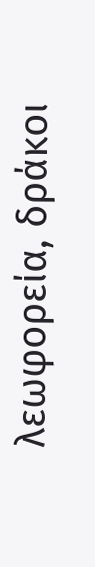λεωφορεία, δράκοι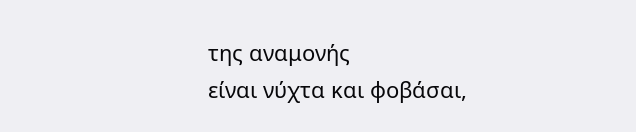της αναμονής
είναι νύχτα και φοβάσαι,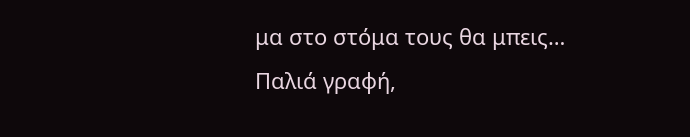μα στο στόμα τους θα μπεις…
Παλιά γραφή,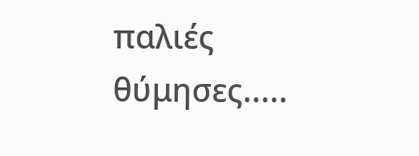παλιές θύμησες.....